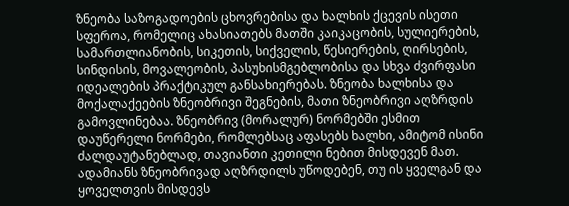ზნეობა საზოგადოების ცხოვრებისა და ხალხის ქცევის ისეთი სფეროა, რომელიც ახასიათებს მათში კაიკაცობის, სულიერების, სამართლიანობის, სიკეთის, სიქველის, წესიერების, ღირსების, სინდისის, მოვალეობის, პასუხისმგებლობისა და სხვა ძვირფასი იდეალების პრაქტიკულ განსახიერებას. ზნეობა ხალხისა და მოქალაქეების ზნეობრივი შეგნების, მათი ზნეობრივი აღზრდის გამოვლინებაა. ზნეობრივ (მორალურ) ნორმებში ესმით დაუწერელი ნორმები, რომლებსაც აფასებს ხალხი, ამიტომ ისინი ძალდაუტანებლად, თავიანთი კეთილი ნებით მისდევენ მათ. ადამიანს ზნეობრივად აღზრდილს უწოდებენ, თუ ის ყველგან და ყოველთვის მისდევს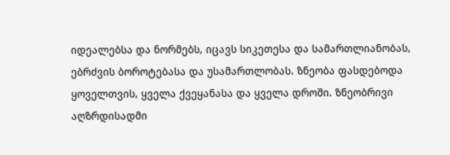იდეალებსა და ნორმებს, იცავს სიკეთესა და სამართლიანობას, ებრძვის ბოროტებასა და უსამართლობას. ზნეობა ფასდებოდა ყოველთვის, ყველა ქვეყანასა და ყველა დროში. ზნეობრივი აღზრდისადმი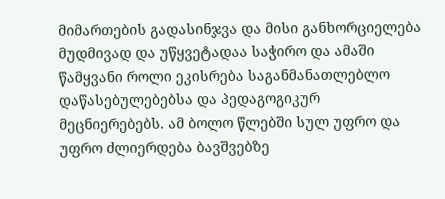მიმართების გადასინჯვა და მისი განხორციელება მუდმივად და უწყვეტადაა საჭირო და ამაში წამყვანი როლი ეკისრება საგანმანათლებლო დაწასებულებებსა და პედაგოგიკურ მეცნიერებებს. ამ ბოლო წლებში სულ უფრო და უფრო ძლიერდება ბავშვებზე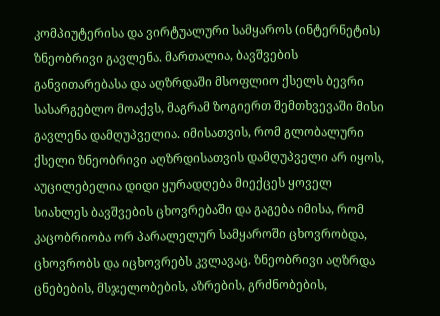კომპიუტერისა და ვირტუალური სამყაროს (ინტერნეტის) ზნეობრივი გავლენა. მართალია, ბავშვების განვითარებასა და აღზრდაში მსოფლიო ქსელს ბევრი სასარგებლო მოაქვს, მაგრამ ზოგიერთ შემთხვევაში მისი გავლენა დამღუპველია. იმისათვის, რომ გლობალური ქსელი ზნეობრივი აღზრდისათვის დამღუპველი არ იყოს, აუცილებელია დიდი ყურადღება მიექცეს ყოველ სიახლეს ბავშვების ცხოვრებაში და გაგება იმისა, რომ კაცობრიობა ორ პარალელურ სამყაროში ცხოვრობდა, ცხოვრობს და იცხოვრებს კვლავაც. ზნეობრივი აღზრდა ცნებების, მსჯელობების, აზრების, გრძნობების,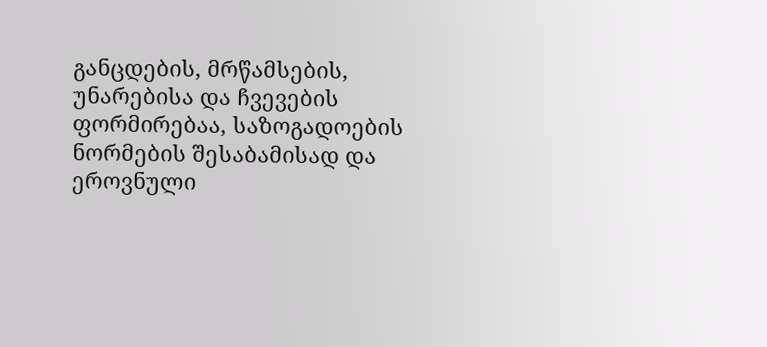განცდების, მრწამსების, უნარებისა და ჩვევების ფორმირებაა, საზოგადოების ნორმების შესაბამისად და ეროვნული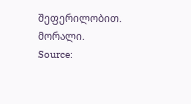შეფერილობით. მორალი.
Source: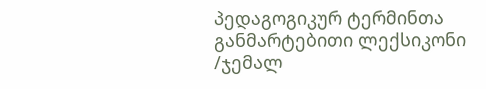პედაგოგიკურ ტერმინთა განმარტებითი ლექსიკონი /ჯემალ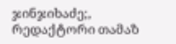ჯინჯიხაძე;, რედაქტორი თამაზ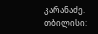კარანაძე. თბილისი: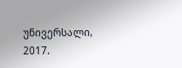უნივერსალი, 2017.